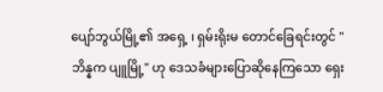ပျော်ဘွယ်မြို့၏ အရှေ့ ၊ ရှမ်းရိုးမ တောင်ခြေရင်းတွင် "ဘိန္နက ပျူမြို့" ဟု ဒေသခံများပြောဆိုနေကြသော ရှေး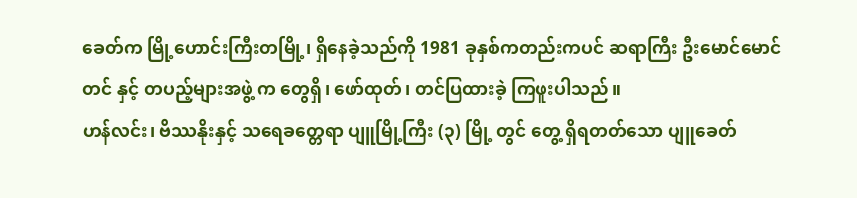ခေတ်က မြို့ဟောင်းကြီးတမြို့၊ ရှိနေခဲ့သည်ကို 1981 ခုနှစ်ကတည်းကပင် ဆရာကြီး ဦးမောင်မောင်တင် နှင့် တပည့်များအဖွဲ့ က တွေရှိ၊ ဖော်ထုတ်၊ တင်ပြထားခဲ့ ကြဖူးပါသည်။
ဟန်လင်း၊ ဗိဿနိုးနှင့် သရေခတ္တေရာ ပျူမြို့ကြီး (၃) မြို့ တွင် တွေ့ ရှိရတတ်သော ပျူခေတ်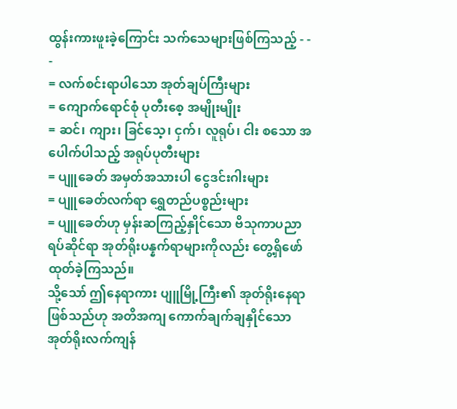ထွန်းကားဖူးခဲ့ကြောင်း သက်သေများဖြစ်ကြသည့် - - -
= လက်စင်းရာပါသော အုတ်ချပ်ကြီးများ
= ကျောက်ရောင်စုံ ပုတီးစေ့ အမျိုးမျိုး
= ဆင်၊ ကျား၊ ခြင်သေ့၊ ငှက်၊ လူရုပ်၊ ငါး စသော အပေါက်ပါသည့် အရုပ်ပုတီးများ
= ပျူခေတ် အမှတ်အသားပါ ငွေဒင်းဂါးများ
= ပျူခေတ်လက်ရာ ရွှေတည်ပစ္စည်းများ
= ပျူခေတ်ဟု မှန်းဆကြည့်နှိုင်သော ဗိသုကာပညာရပ်ဆိုင်ရာ အုတ်ရိုးပန္နက်ရာများကိုလည်း တွေ့ရှိဖော်ထုတ်ခဲ့ကြသည်။
သို့သော် ဤနေရာကား ပျူမြို့ကြီး၏ အုတ်ရိုးနေရာဖြစ်သည်ဟု အတိအကျ ကောက်ချက်ချနှိုင်သော အုတ်ရိုးလက်ကျန်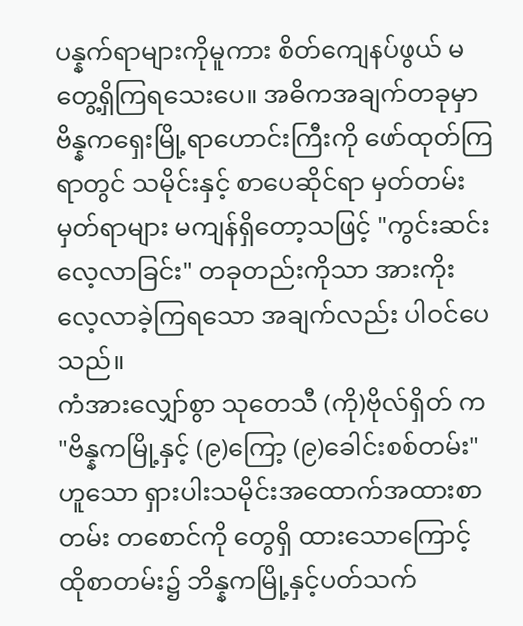ပန္နက်ရာများကိုမူကား စိတ်ကျေနပ်ဖွယ် မတွေ့ရှိကြရသေးပေ။ အဓိကအချက်တခုမှာ ဗိန္နကရှေးမြို့ရာဟောင်းကြီးကို ဖော်ထုတ်ကြရာတွင် သမိုင်းနှင့် စာပေဆိုင်ရာ မှတ်တမ်းမှတ်ရာများ မကျန်ရှိတော့သဖြင့် "ကွင်းဆင်းလေ့လာခြင်း" တခုတည်းကိုသာ အားကိုး လေ့လာခဲ့ကြရသော အချက်လည်း ပါဝင်ပေသည်။
ကံအားလျှော်စွာ သုတေသီ (ကို)ဗိုလ်ရှိတ် က "ဗိန္နကမြို့နှင့် (၉)ကြော့ (၉)ခေါင်းစစ်တမ်း" ဟူသော ရှားပါးသမိုင်းအထောက်အထားစာတမ်း တစောင်ကို တွေရှိ ထားသောကြောင့် ထိုစာတမ်း၌ ဘိန္နကမြို့နှင့်ပတ်သက်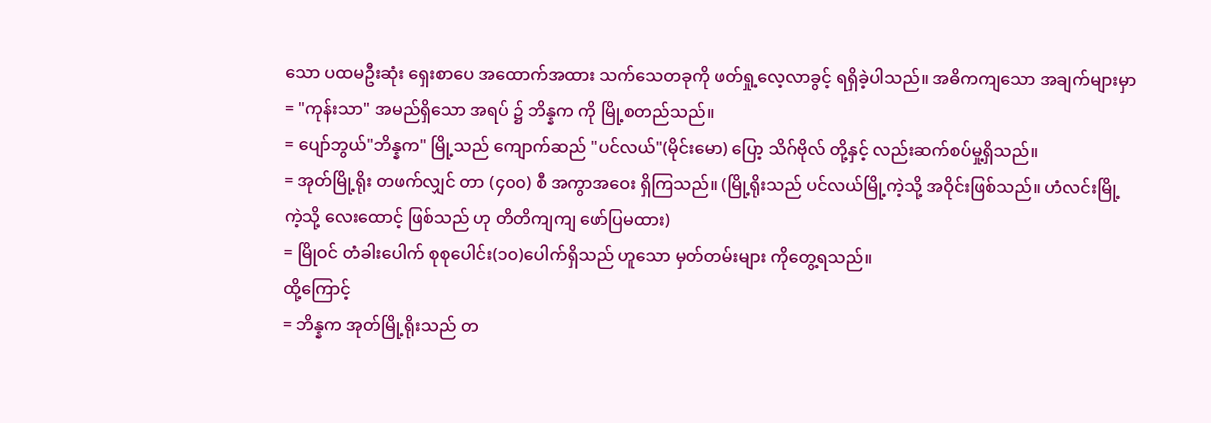သော ပထမဦးဆုံး ရှေးစာပေ အထောက်အထား သက်သေတခုကို ဖတ်ရှု့လေ့လာခွင့် ရရှိခဲ့ပါသည်။ အဓိကကျသော အချက်များမှာ
= "ကုန်းသာ" အမည်ရှိသော အရပ် ၌ ဘိန္နက ကို မြို့စတည်သည်။
= ပျော်ဘွယ်"ဘိန္နက" မြို့သည် ကျောက်ဆည် "ပင်လယ်"(မိုင်းမော) ပြော့ သိဂ်ဗိုလ် တို့နှင့် လည်းဆက်စပ်မှု့ရှိသည်။
= အုတ်မြို့ရိုး တဖက်လျှင် တာ (၄၀၀) စီ အကွာအဝေး ရှိကြသည်။ (မြို့ရိုးသည် ပင်လယ်မြို့ကဲ့သို့ အဝိုင်းဖြစ်သည်။ ဟံလင်းမြို့ကဲ့သို့ လေးထောင့် ဖြစ်သည် ဟု တိတိကျကျ ဖော်ပြမထား)
= မြိုဝင် တံခါးပေါက် စုစုပေါင်း(၁၀)ပေါက်ရှိသည် ဟူသော မှတ်တမ်းများ ကိုတွေ့ရသည်။
ထို့ကြောင့်
= ဘိန္နက အုတ်မြို့ရိုးသည် တ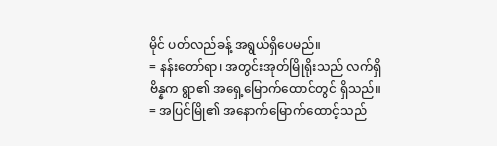မိုင် ပတ်လည်ခန့် အရွယ်ရှိပေမည်။
= နန်းတော်ရာ၊ အတွင်းအုတ်မြိုရိုးသည် လက်ရှိ ဗိန္နက ရွာ၏ အရှေ့မြောက်ထောင်တွင် ရှိသည်။
= အပြင်မြို၏ အနောက်မြောက်ထောင့်သည်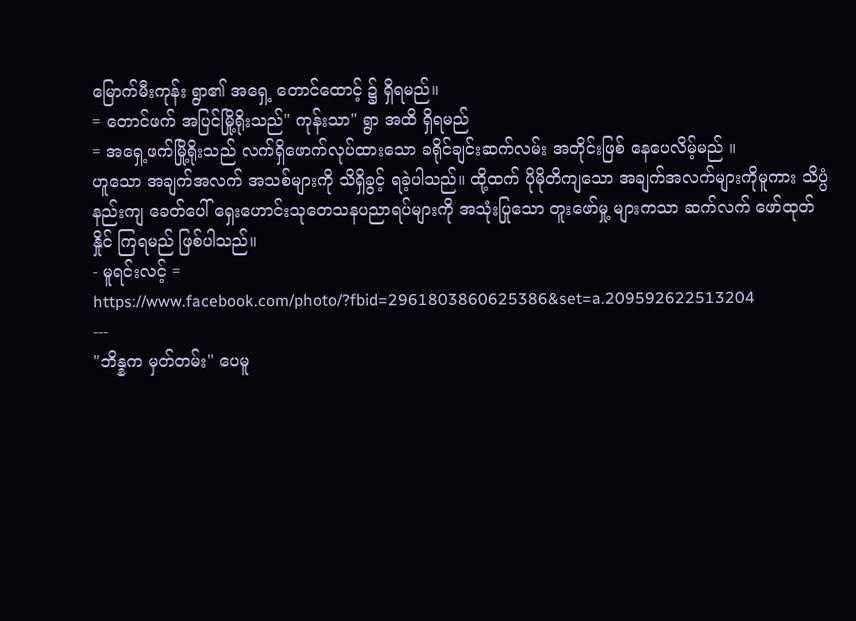မြောက်မီးကုန်း ရွာ၏ အရှေ့ တောင်ထောင့် ၌ ရှိရမည်။
= တောင်ဖက် အပြင်မြို့ရိုးသည်" ကုန်းသာ" ရွာ အထိ ရှိရမည်
= အရှေ့ဖက်မြို့ရိုးသည် လက်ရှိဖောက်လုပ်ထားသော ခရိုင်ချင်းဆက်လမ်း အတိုင်းဖြစ် နေပေလိမ့်မည် ။
ဟူသော အချက်အလက် အသစ်များကို သိရှိခွင့် ရခဲ့ပါသည်။ ထို့ထက် ပိုမိုတိကျသော အချက်အလက်များကိုမူကား သိပ္ပံနည်းကျ ခေတ်ပေါ် ရှေးဟောင်းသုတေသနပညာရပ်များကို အသုံးပြုသော တူးဖော်မှု့ များကသာ ဆက်လက် ဖော်ထုတ်နှိုင် ကြရမည် ဖြစ်ပါသည်။
- မူရင်းလင့် = https://www.facebook.com/photo/?fbid=2961803860625386&set=a.209592622513204
---
"ဘိန္နက မှတ်တမ်း" ပေမူ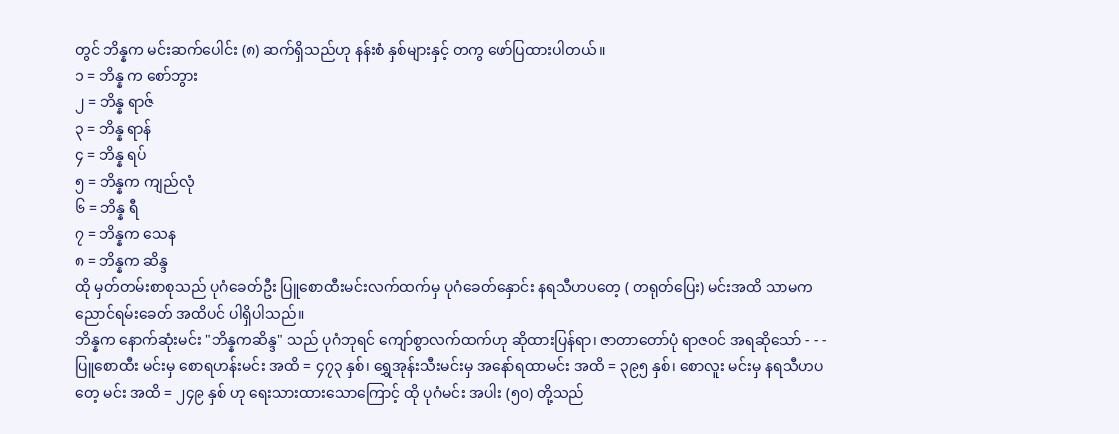တွင် ဘိန္နက မင်းဆက်ပေါင်း (၈) ဆက်ရှိသည်ဟု နန်းစံ နှစ်များနှင့် တကွ ဖော်ပြထားပါတယ်။
၁ = ဘိန္န က စော်ဘွား
၂ = ဘိန္န ရာဇ်
၃ = ဘိန္န ရာန်
၄ = ဘိန္န ရပ်
၅ = ဘိန္နက ကျည်လုံ
၆ = ဘိန္န ရီ
၇ = ဘိန္နက သေန
၈ = ဘိန္နက ဆိန္ဒ
ထို မှတ်တမ်းစာစုသည် ပုဂံခေတ်ဦး ပြူစောထီးမင်းလက်ထက်မှ ပုဂံခေတ်နှောင်း နရသီဟပတေ့ ( တရုတ်ပြေး) မင်းအထိ သာမက ညောင်ရမ်းခေတ် အထိပင် ပါရှိပါသည်။
ဘိန္နက နောက်ဆုံးမင်း "ဘိန္နကဆိန္ဒ" သည် ပုဂံဘုရင် ကျော်စွာလက်ထက်ဟု ဆိုထားပြန်ရာ၊ ဇာတာတော်ပုံ ရာဇဝင် အရဆိုသော် - - - ပြူစောထီး မင်းမှ စောရဟန်းမင်း အထိ = ၄၇၃ နှစ်၊ ရွှေအုန်းသီးမင်းမှ အနော်ရထာမင်း အထိ = ၃၉၅ နှစ်၊ စောလူး မင်းမှ နရသီဟပတေ့ မင်း အထိ = ၂၄၉ နှစ် ဟု ရေးသားထားသောကြောင့် ထို ပုဂံမင်း အပါး (၅၀) တို့သည်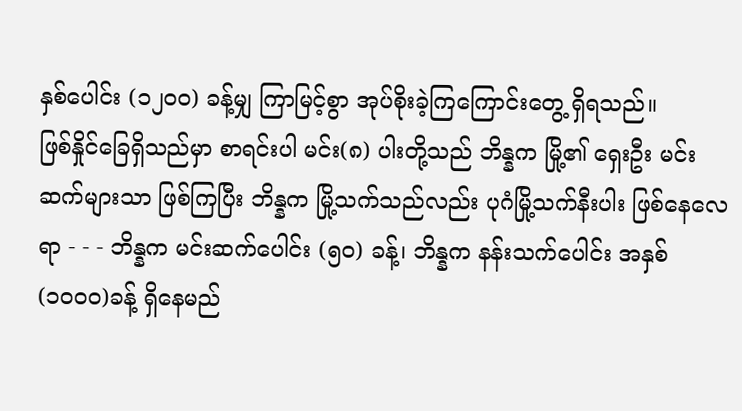နှစ်ပေါင်း (၁၂၀၀) ခန့်မျှ ကြာမြင့်စွာ အုပ်စိုးခဲ့ကြကြောင်းတွေ့ ရှိရသည်။
ဖြစ်နှိုင်ခြေရှိသည်မှာ စာရင်းပါ မင်း(၈) ပါးတို့သည် ဘိန္နက မြို့၏ ရှေးဦး မင်းဆက်များသာ ဖြစ်ကြပြီး ဘိန္နက မြို့သက်သည်လည်း ပုဂံမြို့သက်နီးပါး ဖြစ်နေလေရာ - - - ဘိန္နက မင်းဆက်ပေါင်း (၅၀) ခန့်၊ ဘိန္နက နန်းသက်ပေါင်း အနှစ်(၁၀၀၀)ခန့် ရှိနေမည်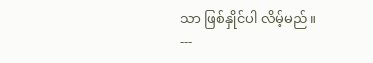သာ ဖြစ်နှိုင်ပါ လိမ့်မည်။
---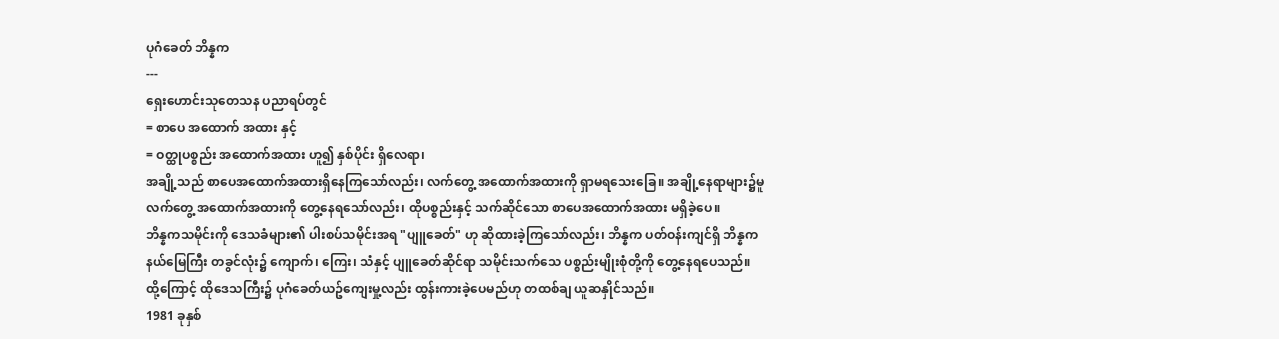ပုဂံခေတ် ဘိန္နက
---
ရှေးဟောင်းသုတေသန ပညာရပ်တွင်
= စာပေ အထောက် အထား နှင့်
= ဝတ္ထုပစ္စည်း အထောက်အထား ဟူ၍ နှစ်ပိုင်း ရှိလေရာ၊
အချို့သည် စာပေအထောက်အထားရှိနေကြသော်လည်း၊ လက်တွေ့ အထောက်အထားကို ရှာမရသေးခြေ။ အချို့နေရာများ၌မူ လက်တွေ့ အထောက်အထားကို တွေ့နေရသော်လည်း၊ ထိုပစ္စည်းနှင့် သက်ဆိုင်သော စာပေအထောက်အထား မရှိခဲ့ပေ။
ဘိန္နကသမိုင်းကို ဒေသခံများ၏ ပါးစပ်သမိုင်းအရ "ပျူခေတ်" ဟု ဆိုထားခဲ့ကြသော်လည်း၊ ဘိန္နက ပတ်ဝန်းကျင်ရှိ ဘိန္နကနယ်မြေကြီး တခွင်လုံး၌ ကျောက်၊ ကြေး၊ သံနှင့် ပျူခေတ်ဆိုင်ရာ သမိုင်းသက်သေ ပစ္စည်းမျိုးစုံတို့ကို တွေ့နေရပေသည်။ ထို့ကြောင့် ထိုဒေသကြီး၌ ပုဂံခေတ်ယဥ်ကျေးမှု့လည်း ထွန်းကားခဲ့ပေမည်ဟု တထစ်ချ ယူဆနှိုင်သည်။
1981 ခုနှစ်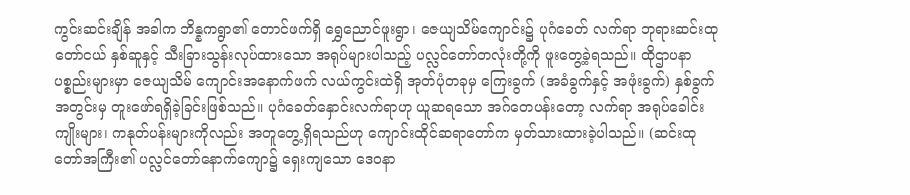ကွင်းဆင်းချိန် အခါက ဘိန္နကရွာ၏ တောင်ဖက်ရှိ ရွှေညောင်ဖူးရွာ၊ ဇေယျသိမ်ကျောင်း၌ ပုဂံခေတ် လက်ရာ ဘုရားဆင်းထုတော်ငယ် နှစ်ဆူနှင့် သီးခြားသွန်းလုပ်ထားသော အရုပ်များပါသည့် ပလ္လင်တော်တလုံးတို့ကို ဖူးတွေ့ခဲ့ရသည်။ ထိုဌာပနာ ပစ္စည်းများမှာ ဇေယျသိမ် ကျောင်းအနောက်ဖက် လယ်ကွင်းထဲရှိ အုတ်ပုံတခုမှ ကြေးခွက် (အခံခွက်နှင့် အဖုံးခွက်) နှစ်ခွက်အတွင်းမှ တူးဖော်ရရှိခဲ့ခြင်းဖြစ်သည်။ ပုဂံခေတ်နှောင်းလက်ရာဟု ယူဆရသော အဂ်တေပန်းတော့ လက်ရာ အရုပ်ခေါင်းကျိုးများ၊ ကနုတ်ပန်းများကိုလည်း အတူတွေ့ရှိရသည်ဟု ကျောင်းထိုင်ဆရာတော်က မှတ်သားထားခဲ့ပါသည်။ (ဆင်းထုတော်အကြီး၏ ပလ္လင်တော်နောက်ကျော၌ ရှေးကျသော ဒေဝနာ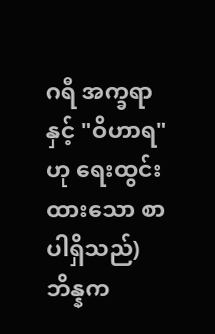ဂရီ အက္ခရာနှင့် "ဝိဟာရ" ဟု ရေးထွင်းထားသော စာပါရှိသည်)
ဘိန္နက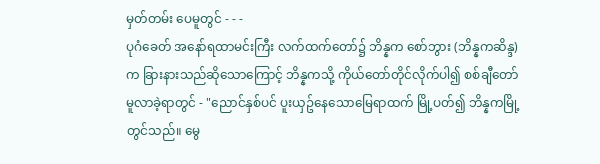မှတ်တမ်း ပေမူတွင် - - -
ပုဂံခေတ် အနော်ရထာမင်းကြီး လက်ထက်တော်၌ ဘိန္နက စော်ဘွား (ဘိန္နကဆိန္ဒ) က ခြားနားသည်ဆိုသောကြောင့် ဘိန္နကသို့ ကိုယ်တော်တိုင်လိုက်ပါ၍ စစ်ချီတော်မူလာခဲ့ရာတွင် - "ညောင်နှစ်ပင် ပူးယှဥ်နေသောမြေရာထက် မြို့ပတ်၍ ဘိန္နကမြို့တွင်သည်။ မွေ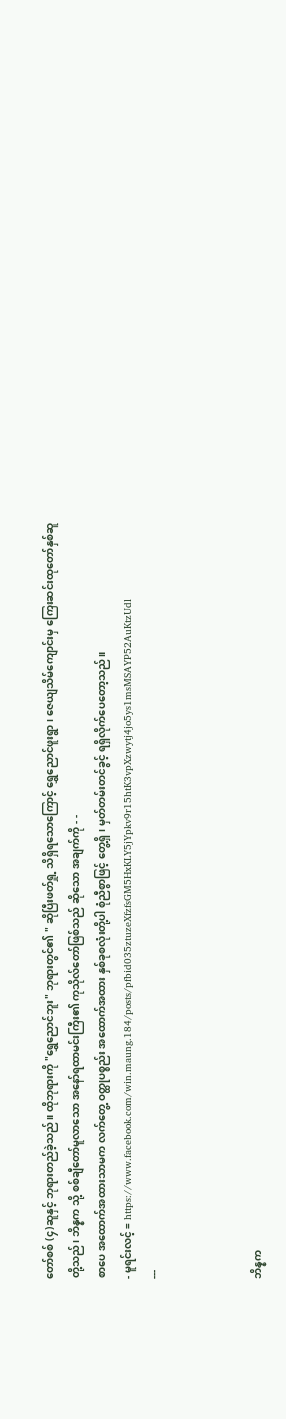တော်စစ် (၄)ဆူနှင့် ဘုရားတည်ခဲ့သည်။ ထိုဘုရားကို "ရွှေညောင်ဘူး" ဘုရားတွင်၏ " ဆိုပြီးဖတ်ရှု့ သိရှိရသောကြောင့် ရွှေညောင်ဖူးရွာ၊ ဇေယျသိမ်ကျောင်းမှ ကြေးဆင်းထုတော်နှစ်ဆူတို့သည်၊ ဘိန္နက သို့ စစ်ချီတော်မူလာသော အနော်ရထာမင်းကြီး၏ ကုသိုလ်တော်ဖြစ်သည် ဆိုသော အချက်ကို - -
စာပေ အထောက်အထားသာမက လက်တွေ့ ဝတ္ထုပစ္စည်း အထောက်အထား နှစ်ခုစလုံးတို့ပါ စုံညီစွာဖြင့် တွေ့ရှိ၊ မှတ်တမ်းတင်ခွင့် ရရှိလိုက်ပေတော့သည်။
- မူရင်းလင့် = https://www.facebook.com/win.maung.184/posts/pfbid035ztuzeXfzfsGM5HxKLY5jYpkv9r15htK3vpXzwytj4jo5ys1msMSAYP52AuKtzUdl
---



ဘိန္နက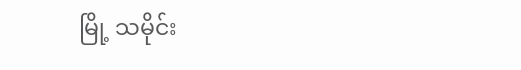မြို့ သမိုင်း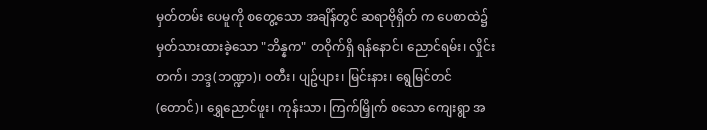မှတ်တမ်း ပေမူကို စတွေ့သော အချိန်တွင် ဆရာဗိုရှိတ် က ပေစာထဲ၌ မှတ်သားထားခဲ့သော "ဘိန္နက" တဝိုက်ရှိ ရန်နောင်၊ ညောင်ရမ်း၊ လှိုင်းတက်၊ ဘဒ္ဒ(ဘဏ္ဍာ)၊ ဝတီး၊ ပျဥ်ပျား၊ မြင်းနား၊ ရွေမြင်တင် (တောင်)၊ ရွှေညောင်ဖူး၊ ကုန်းသာ၊ ကြက်မြှိုက် စသော ကျေးရွာ အ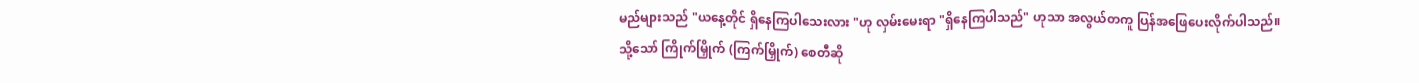မည်များသည် "ယနေ့တိုင် ရှိနေကြပါသေးလား "ဟု လှမ်းမေးရာ "ရှိနေကြပါသည်" ဟုသာ အလွယ်တကူ ပြန်အဖြေပေးလိုက်ပါသည်။
သို့သော် ကြိုက်မြှိုက် (ကြက်မြှိုက်) စေတီဆို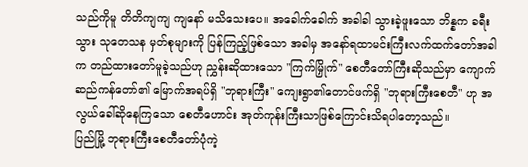သည်ကိုမူ တိတိကျကျ ကျနော် မသိသေးပေ။ အခေါက်ခေါက် အခါခါ သွားခဲ့ဖူးသော ဘိန္နက ခရီးသွား သုတေသန မှတ်စုများကို ပြန်ကြည့်ဖြစ်သော အခါမှ အနော်ရထာမင်းကြီးလက်ထက်တော်အခါက တည်ထားတော်မူခဲ့သည်ဟု ညွှန်းဆိုထားသော "ကြက်မြှိုက်" စေတီတော်ကြီးဆိုသည်မှာ ကျောက်ဆည်ကန်တော်၏ မြောက်အရပ်ရှိ "ဘုရားကြီး" ကျေးရွာ၏တောင်ဖက်ရှိ "ဘုရားကြီးစေတီ" ဟု အလွယ်ခေါ်ဆိုနေကြသော စေတီဟောင်း အုတ်ကုန်းကြီးသာဖြစ်ကြောင်းသိရပါတော့သည်။
ပြည်မြို့ ဘုရားကြီးစေတီတော်ပုံကဲ့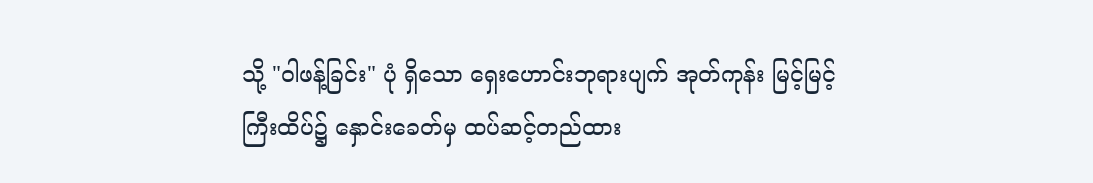သို့ "ဝါဖန့်ခြင်း" ပုံ ရှိသော ရှေးဟောင်းဘုရားပျက် အုတ်ကုန်း မြင့်မြင့်ကြီးထိပ်၌ နှောင်းခေတ်မှ ထပ်ဆင့်တည်ထား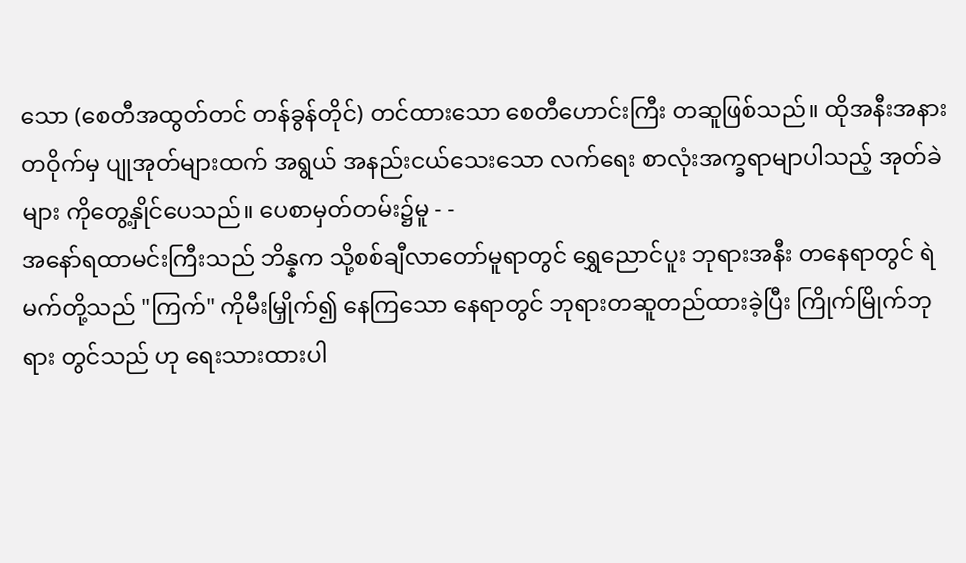သော (စေတီအထွတ်တင် တန်ခွန်တိုင်) တင်ထားသော စေတီဟောင်းကြီး တဆူဖြစ်သည်။ ထိုအနီးအနားတဝိုက်မှ ပျုအုတ်များထက် အရွယ် အနည်းငယ်သေးသော လက်ရေး စာလုံးအက္ခရာမျာပါသည့် အုတ်ခဲများ ကိုတွေ့နှိုင်ပေသည်။ ပေစာမှတ်တမ်း၌မူ - -
အနော်ရထာမင်းကြီးသည် ဘိန္နက သို့စစ်ချီလာတော်မူရာတွင် ရွှေညောင်ပူး ဘုရားအနီး တနေရာတွင် ရဲမက်တို့သည် "ကြက်" ကိုမီးမြှိုက်၍ နေကြသော နေရာတွင် ဘုရားတဆူတည်ထားခဲ့ပြီး ကြိုက်မြိုက်ဘုရား တွင်သည် ဟု ရေးသားထားပါ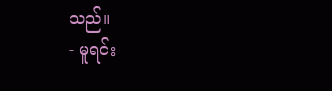သည်။
- မူရင်း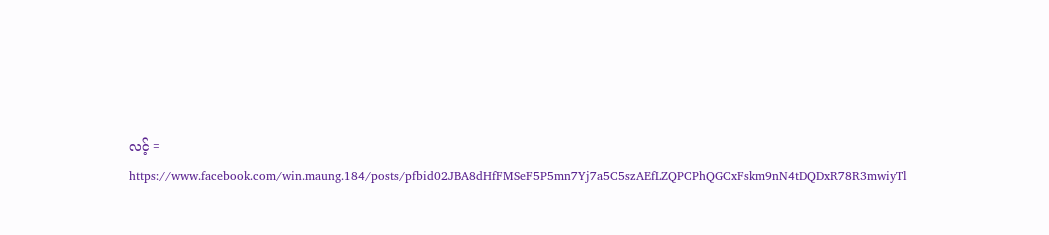လင့် = https://www.facebook.com/win.maung.184/posts/pfbid02JBA8dHfFMSeF5P5mn7Yj7a5C5szAEfLZQPCPhQGCxFskm9nN4tDQDxR78R3mwiyTl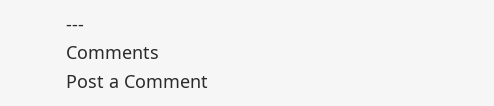---
Comments
Post a Comment